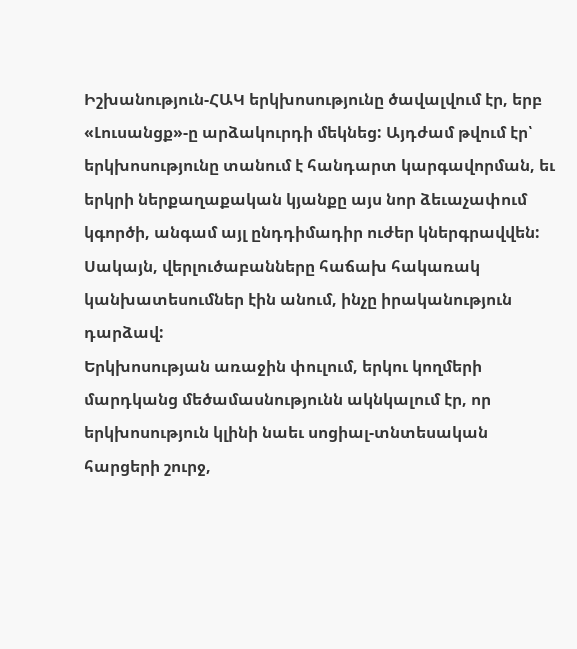Իշխանություն-ՀԱԿ երկխոսությունը ծավալվում էր, երբ «Լուսանցք»-ը արձակուրդի մեկնեց: Այդժամ թվում էր՝ երկխոսությունը տանում է հանդարտ կարգավորման, եւ երկրի ներքաղաքական կյանքը այս նոր ձեւաչափում կգործի, անգամ այլ ընդդիմադիր ուժեր կներգրավվեն: Սակայն, վերլուծաբանները հաճախ հակառակ կանխատեսումներ էին անում, ինչը իրականություն դարձավ:
Երկխոսության առաջին փուլում, երկու կողմերի մարդկանց մեծամասնությունն ակնկալում էր, որ երկխոսություն կլինի նաեւ սոցիալ-տնտեսական հարցերի շուրջ,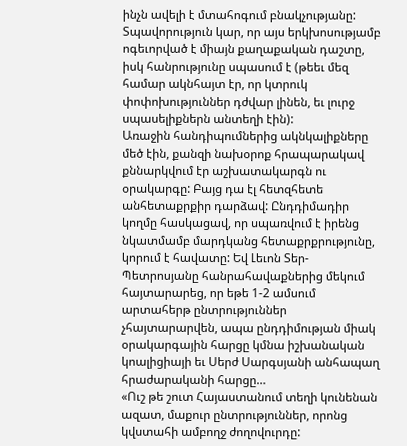ինչն ավելի է մտահոգում բնակչությանը: Տպավորություն կար, որ այս երկխոսությամբ ոգեւորված է միայն քաղաքական դաշտը, իսկ հանրությունը սպասում է (թեեւ մեզ համար ակնհայտ էր, որ կտրուկ փոփոխություններ դժվար լինեն, եւ լուրջ սպասելիքներն անտեղի էին):
Առաջին հանդիպումներից ակնկալիքները մեծ էին, քանզի նախօրոք հրապարակավ քննարկվում էր աշխատակարգն ու օրակարգը: Բայց դա էլ հետզհետե անհետաքրքիր դարձավ: Ընդդիմադիր կողմը հասկացավ, որ սպառվում է իրենց նկատմամբ մարդկանց հետաքրքրությունը, կորում է հավատը: Եվ Լեւոն Տեր-Պետրոսյանը հանրահավաքներից մեկում հայտարարեց, որ եթե 1-2 ամսում արտահերթ ընտրություններ չհայտարարվեն, ապա ընդդիմության միակ օրակարգային հարցը կմնա իշխանական կոալիցիայի եւ Սերժ Սարգսյանի անհապաղ հրաժարականի հարցը…
«Ուշ թե շուտ Հայաստանում տեղի կունենան ազատ, մաքուր ընտրություններ, որոնց կվստահի ամբողջ ժողովուրդը: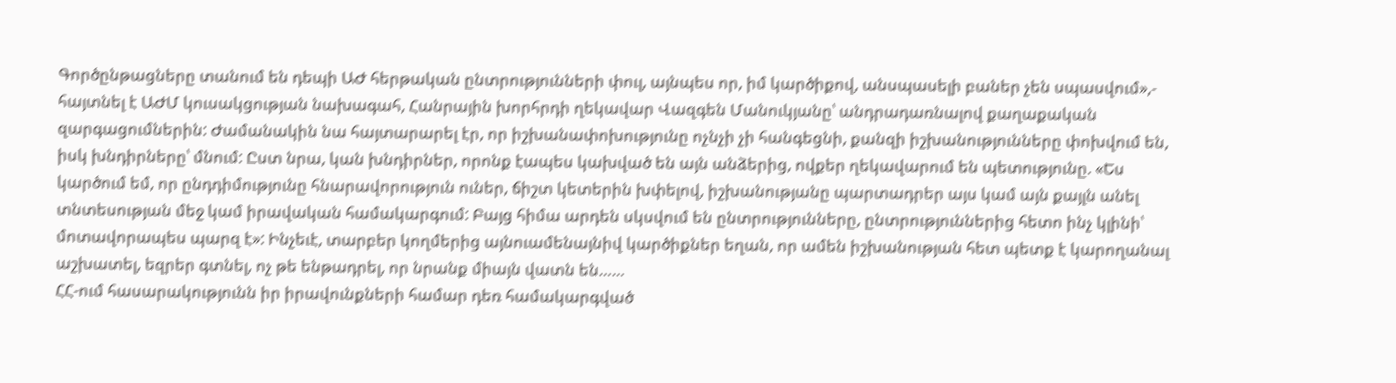Գործընթացները տանում են դեպի ԱԺ հերթական ընտրությունների փուլ, այնպես որ, իմ կարծիքով, անսպասելի բաներ չեն սպասվում»,- հայտնել է ԱԺՄ կուսակցության նախագահ, Հանրային խորհրդի ղեկավար Վազգեն Մանուկյանը՝ անդրադառնալով քաղաքական զարգացումներին: Ժամանակին նա հայտարարել էր, որ իշխանափոխությունը ոչնչի չի հանգեցնի, քանզի իշխանությունները փոխվում են, իսկ խնդիրները՝ մնում: Ըստ նրա, կան խնդիրներ, որոնք էապես կախված են այն անձերից, ովքեր ղեկավարում են պետությունը. «Ես կարծում եմ, որ ընդդիմությունը հնարավորություն ուներ, ճիշտ կետերին խփելով, իշխանությանը պարտադրեր այս կամ այն քայլն անել տնտեսության մեջ կամ իրավական համակարգում: Բայց հիմա արդեն սկսվում են ընտրությունները, ընտրություններից հետո ինչ կլինի՝ մոտավորապես պարզ է»: Ինչեւէ, տարբեր կողմերից այնուամենայնիվ կարծիքներ եղան, որ ամեն իշխանության հետ պետք է կարողանալ աշխատել, եզրեր գտնել, ոչ թե ենթադրել, որ նրանք միայն վատն են……
ՀՀ-ում հասարակությունն իր իրավունքների համար դեռ համակարգված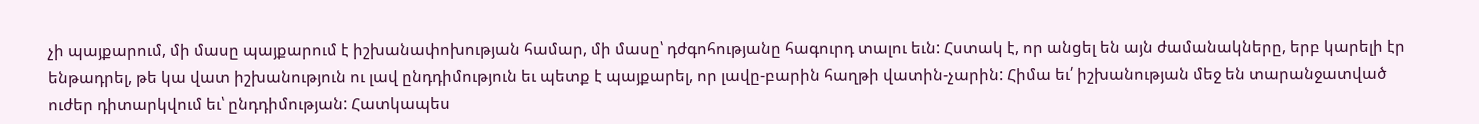չի պայքարում, մի մասը պայքարում է իշխանափոխության համար, մի մասը՝ դժգոհությանը հագուրդ տալու եւն: Հստակ է, որ անցել են այն ժամանակները, երբ կարելի էր ենթադրել, թե կա վատ իշխանություն ու լավ ընդդիմություն եւ պետք է պայքարել, որ լավը-բարին հաղթի վատին-չարին: Հիմա եւ՛ իշխանության մեջ են տարանջատված ուժեր դիտարկվում եւ՝ ընդդիմության: Հատկապես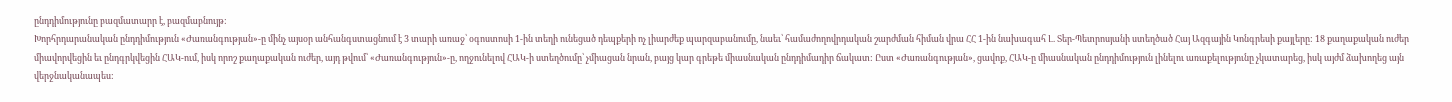ընդդիմությունը բազմատարր է, բազմաբնույթ:
Խորհրդարանական ընդդիմություն «Ժառանգության»-ը մինչ այսօր անհանգստացնում է 3 տարի առաջ՝ օգոստոսի 1-ին տեղի ունեցած դեպքերի ոչ լիարժեք պարզաբանումը, նաեւ՝ համաժողովրդական շարժման հիման վրա ՀՀ 1-ին նախագահ Լ. Տեր-Պետրոսյանի ստեղծած Հայ Ազգային Կոնգրեսի քայլերը: 18 քաղաքական ուժեր միավորվեցին եւ ընդգրկվեցին ՀԱԿ-ում, իսկ որոշ քաղաքական ուժեր, այդ թվում՝ «Ժառանգություն»-ը, ողջունելով ՀԱԿ-ի ստեղծումը՝ չմիացան նրան, բայց կար գրեթե միասնական ընդդիմադիր ճակատ: Ըստ «Ժառանգության», ցավոք, ՀԱԿ-ը միասնական ընդդիմություն լինելու առաքելությունը չկատարեց, իսկ այժմ ձախողեց այն վերջնականապես: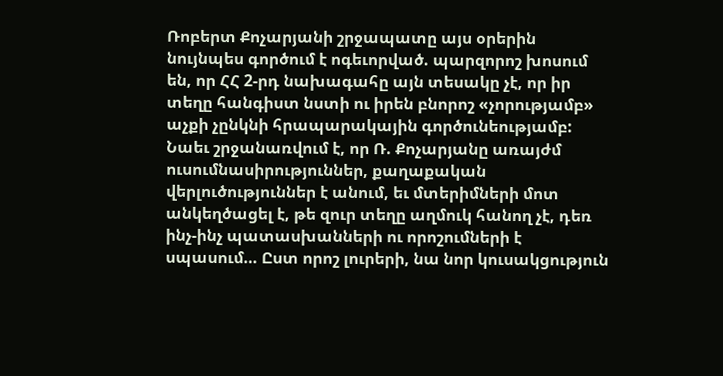Ռոբերտ Քոչարյանի շրջապատը այս օրերին նույնպես գործում է ոգեւորված. պարզորոշ խոսում են, որ ՀՀ 2-րդ նախագահը այն տեսակը չէ, որ իր տեղը հանգիստ նստի ու իրեն բնորոշ «չորությամբ» աչքի չընկնի հրապարակային գործունեությամբ: Նաեւ շրջանառվում է, որ Ռ. Քոչարյանը առայժմ ուսումնասիրություններ, քաղաքական վերլուծություններ է անում, եւ մտերիմների մոտ անկեղծացել է, թե զուր տեղը աղմուկ հանող չէ, դեռ ինչ-ինչ պատասխանների ու որոշումների է սպասում… Ըստ որոշ լուրերի, նա նոր կուսակցություն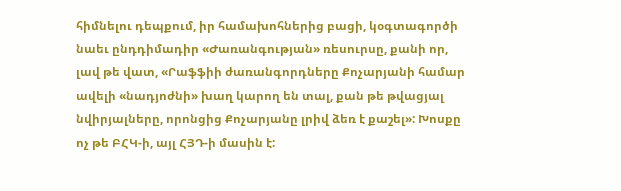հիմնելու դեպքում, իր համախոհներից բացի, կօգտագործի նաեւ ընդդիմադիր «Ժառանգության» ռեսուրսը, քանի որ, լավ թե վատ, «Րաֆֆիի ժառանգորդները Քոչարյանի համար ավելի «նադյոժնի» խաղ կարող են տալ, քան թե թվացյալ նվիրյալները, որոնցից Քոչարյանը լրիվ ձեռ է քաշել»: Խոսքը ոչ թե ԲՀԿ-ի, այլ ՀՅԴ-ի մասին է: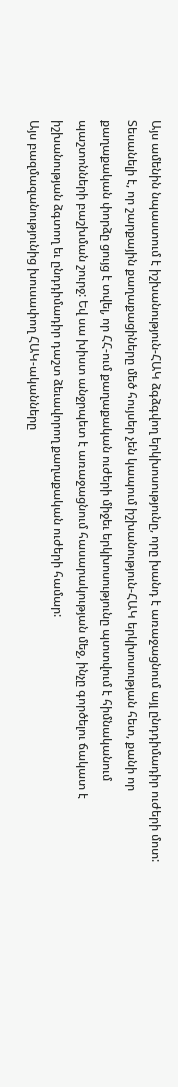Այս ամենին նպաստում է իշխանություն-ՀԱԿ ձգձգվող երկխոսությունը, որը խանդ է առաջացնում այլ ընդդիմադիր ուժերի մոտ: Տեսանելի է, որ շարքային քաղաքացիները մեծ հույսեր չեն կապում իշխանություն-ՀԱԿ երկխոսության հետ, քանի որ քաղաքական փորձը ցույց է տվել, որ ՀՀ-ում քաղաքական ուժերի միջեւ երկխոսությունը պտտվում է հիմնականում պաշտոնների բաշխման շուրջ: Եվ սա խիստ անջրպետ է առաջացնում հասարակության մեջ, ինչը գործելու ճակատ է իշխանության ձգտող եւ ընդդիմադիր դաշտ ձեւավորող քաղաքական ուժերի համար:
Այս բազմազանությունից խուսափող ՀԱԿ-ականները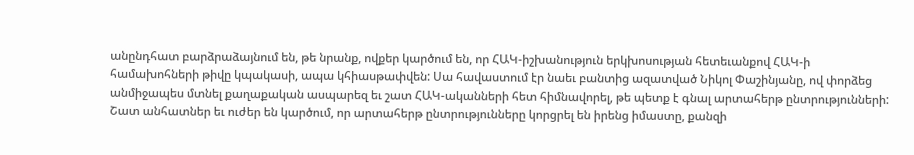անընդհատ բարձրաձայնում են, թե նրանք, ովքեր կարծում են, որ ՀԱԿ-իշխանություն երկխոսության հետեւանքով ՀԱԿ-ի համախոհների թիվը կպակասի, ապա կհիասթափվեն: Սա հավաստում էր նաեւ բանտից ազատված Նիկոլ Փաշինյանը, ով փորձեց անմիջապես մտնել քաղաքական ասպարեզ եւ շատ ՀԱԿ-ականների հետ հիմնավորել, թե պետք է գնալ արտահերթ ընտրությունների: Շատ անհատներ եւ ուժեր են կարծում, որ արտահերթ ընտրությունները կորցրել են իրենց իմաստը, քանզի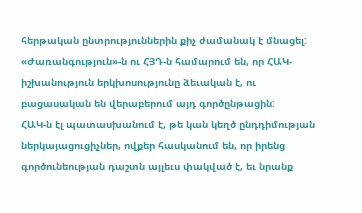հերթական ընտրություններին քիչ ժամանակ է մնացել: «Ժառանգություն»-ն ու ՀՅԴ-ն համարում են, որ ՀԱԿ-իշխանություն երկխոսությունը ձեւական է, ու բացասական են վերաբերում այդ գործընթացին:
ՀԱԿ-ն էլ պատասխանում է, թե կան կեղծ ընդդիմության ներկայացուցիչներ, ովքեր հասկանում են, որ իրենց գործունեության դաշտն այլեւս փակված է, եւ նրանք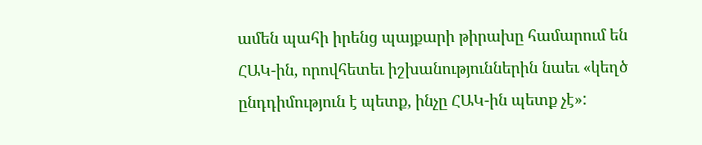ամեն պահի իրենց պայքարի թիրախը համարում են ՀԱԿ-ին, որովհետեւ իշխանություններին նաեւ «կեղծ ընդդիմություն է պետք, ինչը ՀԱԿ-ին պետք չէ»: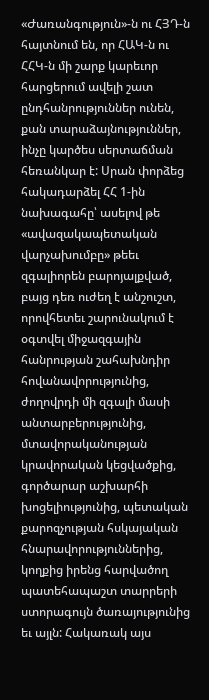«Ժառանգություն»-ն ու ՀՅԴ-ն հայտնում են, որ ՀԱԿ-ն ու ՀՀԿ-ն մի շարք կարեւոր հարցերում ավելի շատ ընդհանրություններ ունեն, քան տարաձայնություններ, ինչը կարծես սերտաճման հեռանկար է: Սրան փորձեց հակադարձել ՀՀ 1-ին նախագահը՝ ասելով թե «ավազակապետական վարչախումբը» թեեւ զգալիորեն բարոյալքված, բայց դեռ ուժեղ է անշուշտ, որովհետեւ շարունակում է օգտվել միջազգային հանրության շահախնդիր հովանավորությունից, ժողովրդի մի զգալի մասի անտարբերությունից, մտավորականության կրավորական կեցվածքից, գործարար աշխարհի խոցելիությունից, պետական քարոզչության հսկայական հնարավորություններից, կողքից իրենց հարվածող պատեհապաշտ տարրերի ստորագույն ծառայությունից եւ այլն: Հակառակ այս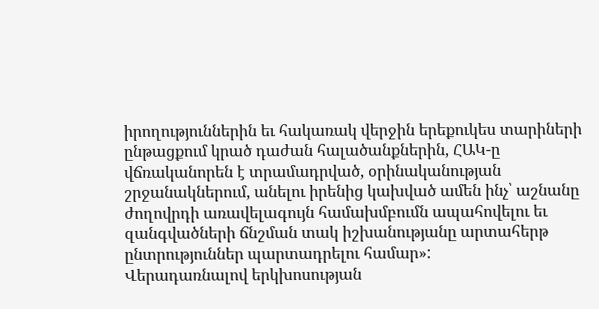իրողություններին եւ հակառակ վերջին երեքուկես տարիների ընթացքում կրած դաժան հալածանքներին, ՀԱԿ-ը վճռականորեն է տրամադրված, օրինականության շրջանակներում, անելու իրենից կախված ամեն ինչ՝ աշնանը ժողովրդի առավելագույն համախմբումն ապահովելու եւ զանգվածների ճնշման տակ իշխանությանը արտահերթ ընտրություններ պարտադրելու համար»:
Վերադառնալով երկխոսության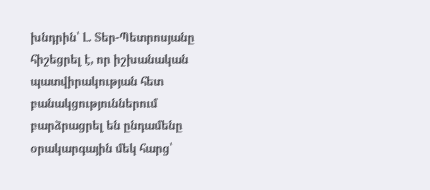խնդրին՝ Լ. Տեր-Պետրոսյանը հիշեցրել է, որ իշխանական պատվիրակության հետ բանակցություններում բարձրացրել են ընդամենը օրակարգային մեկ հարց՝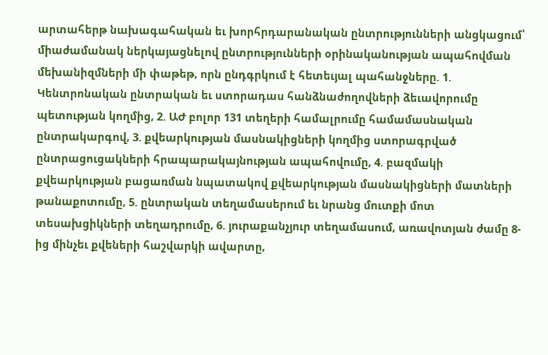արտահերթ նախագահական եւ խորհրդարանական ընտրությունների անցկացում՝ միաժամանակ ներկայացնելով ընտրությունների օրինականության ապահովման մեխանիզմների մի փաթեթ, որն ընդգրկում է հետեւյալ պահանջները. 1. Կենտրոնական ընտրական եւ ստորադաս հանձնաժողովների ձեւավորումը պետության կողմից, 2. ԱԺ բոլոր 131 տեղերի համալրումը համամասնական ընտրակարգով, 3. քվեարկության մասնակիցների կողմից ստորագրված ընտրացուցակների հրապարակայնության ապահովումը, 4. բազմակի քվեարկության բացառման նպատակով քվեարկության մասնակիցների մատների թանաքոտումը, 5. ընտրական տեղամասերում եւ նրանց մուտքի մոտ տեսախցիկների տեղադրումը, 6. յուրաքանչյուր տեղամասում, առավոտյան ժամը 8-ից մինչեւ քվեների հաշվարկի ավարտը,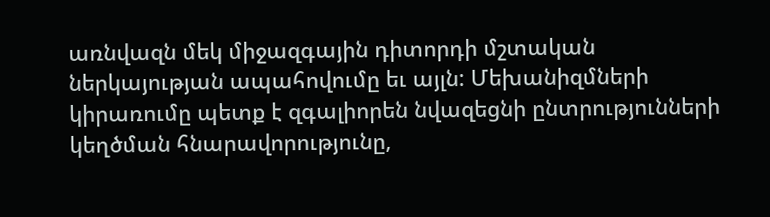առնվազն մեկ միջազգային դիտորդի մշտական ներկայության ապահովումը եւ այլն: Մեխանիզմների կիրառումը պետք է զգալիորեն նվազեցնի ընտրությունների կեղծման հնարավորությունը,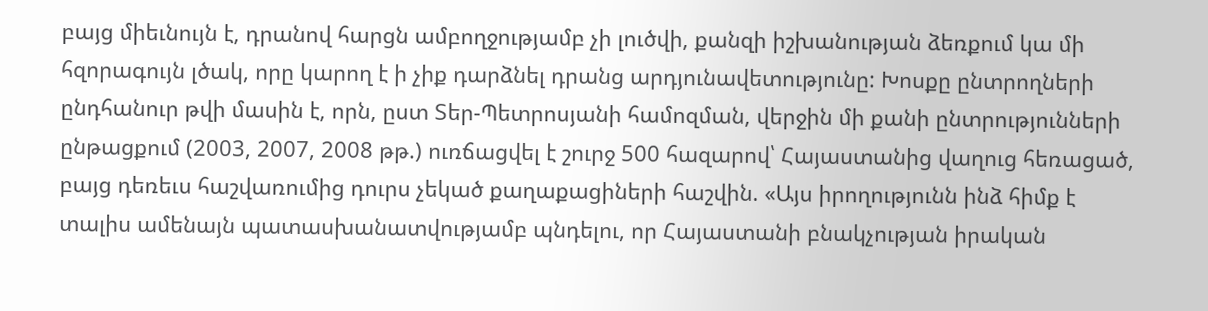բայց միեւնույն է, դրանով հարցն ամբողջությամբ չի լուծվի, քանզի իշխանության ձեռքում կա մի հզորագույն լծակ, որը կարող է ի չիք դարձնել դրանց արդյունավետությունը: Խոսքը ընտրողների ընդհանուր թվի մասին է, որն, ըստ Տեր-Պետրոսյանի համոզման, վերջին մի քանի ընտրությունների ընթացքում (2003, 2007, 2008 թթ.) ուռճացվել է շուրջ 500 հազարով՝ Հայաստանից վաղուց հեռացած, բայց դեռեւս հաշվառումից դուրս չեկած քաղաքացիների հաշվին. «Այս իրողությունն ինձ հիմք է տալիս ամենայն պատասխանատվությամբ պնդելու, որ Հայաստանի բնակչության իրական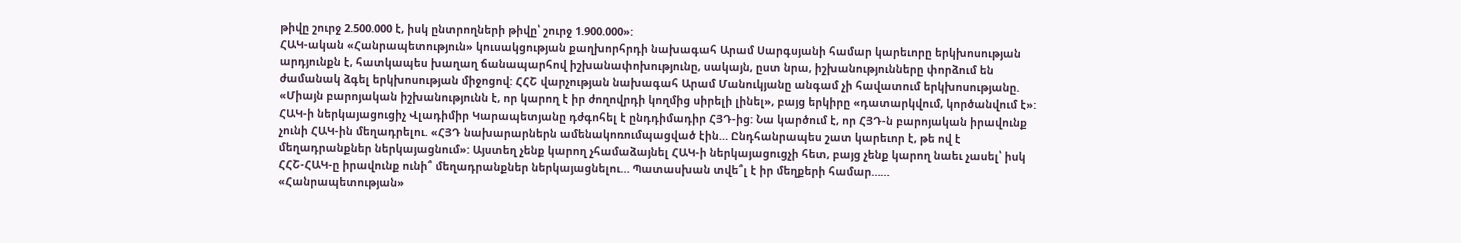թիվը շուրջ 2.500.000 է, իսկ ընտրողների թիվը՝ շուրջ 1.900.000»:
ՀԱԿ-ական «Հանրապետություն» կուսակցության քաղխորհրդի նախագահ Արամ Սարգսյանի համար կարեւորը երկխոսության արդյունքն է, հատկապես խաղաղ ճանապարհով իշխանափոխությունը, սակայն, ըստ նրա, իշխանությունները փորձում են ժամանակ ձգել երկխոսության միջոցով: ՀՀՇ վարչության նախագահ Արամ Մանուկյանը անգամ չի հավատում երկխոսությանը. «Միայն բարոյական իշխանությունն է, որ կարող է իր ժողովրդի կողմից սիրելի լինել», բայց երկիրը «դատարկվում, կործանվում է»: ՀԱԿ-ի ներկայացուցիչ Վլադիմիր Կարապետյանը դժգոհել է ընդդիմադիր ՀՅԴ-ից: Նա կարծում է, որ ՀՅԴ-ն բարոյական իրավունք չունի ՀԱԿ-ին մեղադրելու. «ՀՅԴ նախարարներն ամենակոռումպացված էին… Ընդհանրապես շատ կարեւոր է, թե ով է մեղադրանքներ ներկայացնում»: Այստեղ չենք կարող չհամաձայնել ՀԱԿ-ի ներկայացուցչի հետ, բայց չենք կարող նաեւ չասել՝ իսկ ՀՀՇ-ՀԱԿ-ը իրավունք ունի՞ մեղադրանքներ ներկայացնելու… Պատասխան տվե՞լ է իր մեղքերի համար……
«Հանրապետության»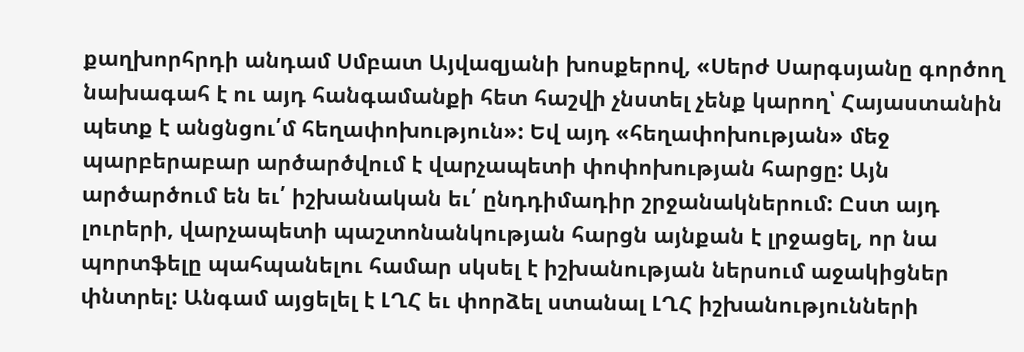քաղխորհրդի անդամ Սմբատ Այվազյանի խոսքերով, «Սերժ Սարգսյանը գործող նախագահ է ու այդ հանգամանքի հետ հաշվի չնստել չենք կարող՝ Հայաստանին պետք է անցնցու՛մ հեղափոխություն»: Եվ այդ «հեղափոխության» մեջ պարբերաբար արծարծվում է վարչապետի փոփոխության հարցը: Այն արծարծում են եւ՛ իշխանական եւ՛ ընդդիմադիր շրջանակներում: Ըստ այդ լուրերի, վարչապետի պաշտոնանկության հարցն այնքան է լրջացել, որ նա պորտֆելը պահպանելու համար սկսել է իշխանության ներսում աջակիցներ փնտրել: Անգամ այցելել է ԼՂՀ եւ փորձել ստանալ ԼՂՀ իշխանությունների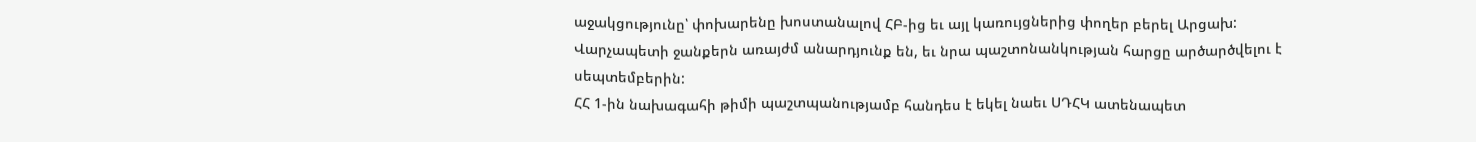աջակցությունը՝ փոխարենը խոստանալով ՀԲ-ից եւ այլ կառույցներից փողեր բերել Արցախ: Վարչապետի ջանքերն առայժմ անարդյունք են, եւ նրա պաշտոնանկության հարցը արծարծվելու է սեպտեմբերին:
ՀՀ 1-ին նախագահի թիմի պաշտպանությամբ հանդես է եկել նաեւ ՍԴՀԿ ատենապետ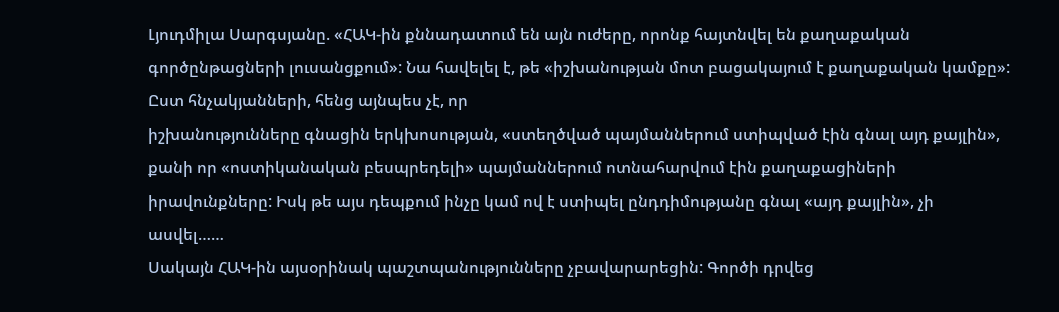Լյուդմիլա Սարգսյանը. «ՀԱԿ-ին քննադատում են այն ուժերը, որոնք հայտնվել են քաղաքական գործընթացների լուսանցքում»: Նա հավելել է, թե «իշխանության մոտ բացակայում է քաղաքական կամքը»: Ըստ հնչակյանների, հենց այնպես չէ, որ
իշխանությունները գնացին երկխոսության, «ստեղծված պայմաններում ստիպված էին գնալ այդ քայլին», քանի որ «ոստիկանական բեսպրեդելի» պայմաններում ոտնահարվում էին քաղաքացիների իրավունքները: Իսկ թե այս դեպքում ինչը կամ ով է ստիպել ընդդիմությանը գնալ «այդ քայլին», չի ասվել……
Սակայն ՀԱԿ-ին այսօրինակ պաշտպանությունները չբավարարեցին: Գործի դրվեց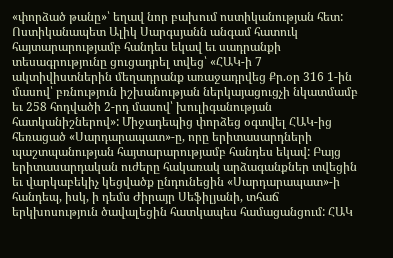«փորձած թանը»՝ եղավ նոր բախում ոստիկանության հետ: Ոստիկանապետ Ալիկ Սարգսյանն անգամ հատուկ հայտարարությամբ հանդես եկավ եւ սադրանքի տեսագրությունը ցուցադրել տվեց՝ «ՀԱԿ-ի 7 ակտիվիստներին մեղադրանք առաջադրվեց Քր.օր 316 1-ին մասով՝ բռնություն իշխանության ներկայացուցչի նկատմամբ եւ 258 հոդվածի 2-րդ մասով՝ խուլիգանության հատկանիշներով»: Միջադեպից փորձեց օգտվել ՀԱԿ-ից հեռացած «Սարդարապատ»-ը, որը երիտասարդների պաշտպանության հայտարարությամբ հանդես եկավ: Բայց երիտասարդական ուժերը հակառակ արձագանքներ տվեցին եւ վարկաբեկիչ կեցվածք ընդունեցին «Սարդարապատ»-ի հանդեպ, իսկ, ի դեմս Ժիրայր Սեֆիլյանի, տհաճ երկխոսություն ծավալեցին հատկապես համացանցում: ՀԱԿ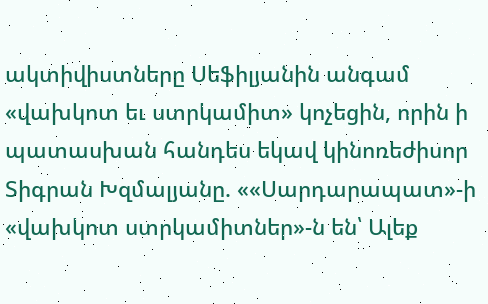ակտիվիստները Սեֆիլյանին անգամ «վախկոտ եւ ստրկամիտ» կոչեցին, որին ի պատասխան հանդես եկավ կինոռեժիսոր Տիգրան Խզմալյանը. ««Սարդարապատ»-ի «վախկոտ ստրկամիտներ»-ն են՝ Ալեք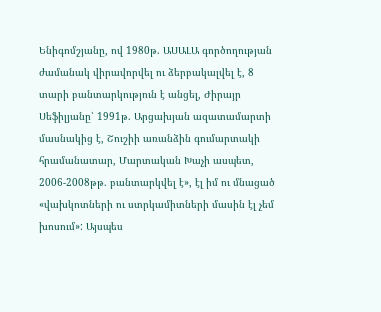Ենիգոմշյանը, ով 1980թ. ԱՍԱԼԱ գործողության ժամանակ վիրավորվել ու ձերբակալվել է, 8 տարի բանտարկություն է անցել, Ժիրայր Սեֆիլյանը՝ 1991թ. Արցախյան ազատամարտի մասնակից է, Շուշիի առանձին գումարտակի հրամանատար, Մարտական Խաչի ասպետ, 2006-2008թթ. բանտարկվել է», էլ իմ ու մնացած «վախկոտների ու ստրկամիտների մասին էլ չեմ խոսում»: Այսպես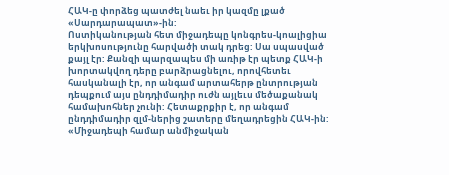ՀԱԿ-ը փորձեց պատժել նաեւ իր կազմը լքած «Սարդարապատ»-ին:
Ոստիկանության հետ միջադեպը կոնգրես-կոալիցիա երկխոսությունը հարվածի տակ դրեց: Սա սպասված քայլ էր: Քանզի պարզապես մի առիթ էր պետք ՀԱԿ-ի խորտակվող դերը բարձրացնելու, որովհետեւ հասկանալի էր, որ անգամ արտահերթ ընտրության դեպքում այս ընդդիմադիր ուժն այլեւս մեծաքանակ համախոհներ չունի: Հետաքրքիր է, որ անգամ ընդդիմադիր զլմ-ներից շատերը մեղադրեցին ՀԱԿ-ին: «Միջադեպի համար անմիջական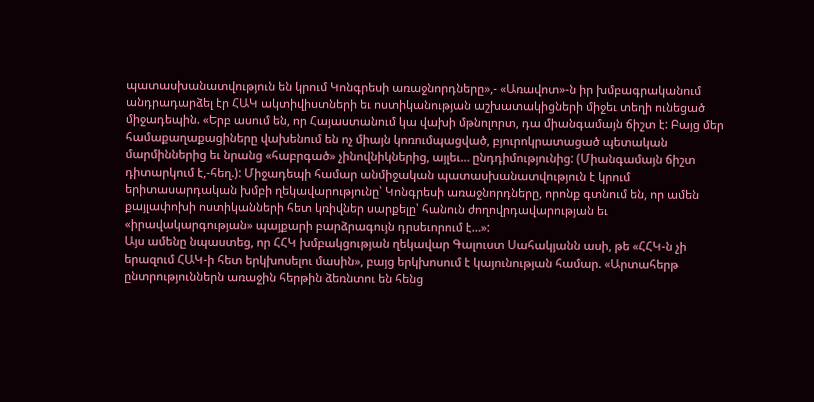պատասխանատվություն են կրում Կոնգրեսի առաջնորդները»,- «Առավոտ»-ն իր խմբագրականում անդրադարձել էր ՀԱԿ ակտիվիստների եւ ոստիկանության աշխատակիցների միջեւ տեղի ունեցած միջադեպին. «Երբ ասում են, որ Հայաստանում կա վախի մթնոլորտ, դա միանգամայն ճիշտ է: Բայց մեր համաքաղաքացիները վախենում են ոչ միայն կոռումպացված, բյուրոկրատացած պետական մարմիններից եւ նրանց «հաբրգած» չինովնիկներից, այլեւ… ընդդիմությունից: (Միանգամայն ճիշտ դիտարկում է,-հեղ.): Միջադեպի համար անմիջական պատասխանատվություն է կրում երիտասարդական խմբի ղեկավարությունը՝ Կոնգրեսի առաջնորդները, որոնք գտնում են, որ ամեն քայլափոխի ոստիկանների հետ կռիվներ սարքելը՝ հանուն ժողովրդավարության եւ «իրավակարգության» պայքարի բարձրագույն դրսեւորում է…»:
Այս ամենը նպաստեց, որ ՀՀԿ խմբակցության ղեկավար Գալուստ Սահակյանն ասի, թե «ՀՀԿ-ն չի երազում ՀԱԿ-ի հետ երկխոսելու մասին», բայց երկխոսում է կայունության համար. «Արտահերթ ընտրություններն առաջին հերթին ձեռնտու են հենց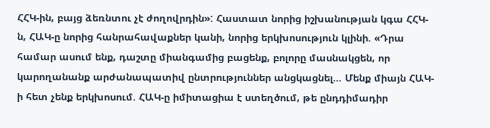ՀՀԿ-ին, բայց ձեռնտու չէ ժողովրդին»: Հաստատ նորից իշխանության կգա ՀՀԿ-ն, ՀԱԿ-ը նորից հանրահավաքներ կանի, նորից երկխոսություն կլինի. «Դրա համար ասում ենք, դաշտը միանգամից բացենք, բոլորը մասնակցեն, որ կարողանանք արժանապատիվ ընտրություններ անցկացնել… Մենք միայն ՀԱԿ-ի հետ չենք երկխոսում. ՀԱԿ-ը իմիտացիա է ստեղծում, թե ընդդիմադիր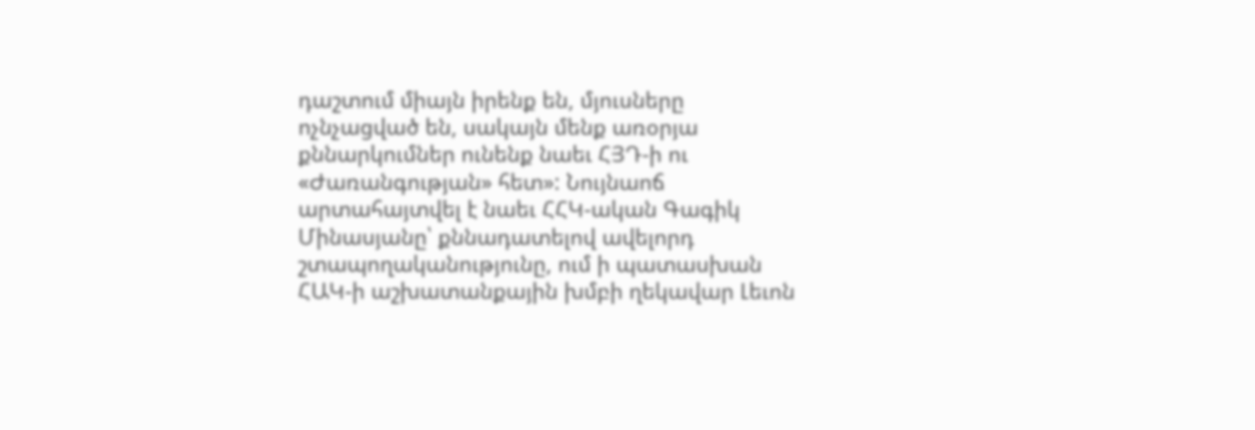դաշտում միայն իրենք են, մյուսները ոչնչացված են, սակայն մենք առօրյա քննարկումներ ունենք նաեւ ՀՅԴ-ի ու «Ժառանգության» հետ»: Նույնաոճ արտահայտվել է նաեւ ՀՀԿ-ական Գագիկ Մինասյանը՝ քննադատելով ավելորդ շտապողականությունը, ում ի պատասխան ՀԱԿ-ի աշխատանքային խմբի ղեկավար Լեւոն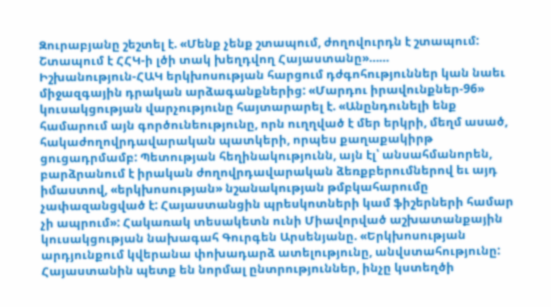Զուրաբյանը շեշտել է. «Մենք չենք շտապում, ժողովուրդն է շտապում: Շտապում է ՀՀԿ-ի լծի տակ խեղդվող Հայաստանը»……
Իշխանություն-ՀԱԿ երկխոսության հարցում դժգոհություններ կան նաեւ միջազգային դրական արձագանքներից: «Մարդու իրավունքներ-96» կուսակցության վարչությունը հայտարարել է. «Անընդունելի ենք համարում այն գործունեությունը, որն ուղղված է մեր երկրի, մեղմ ասած, հակաժողովրդավարական պատկերի, որպես քաղաքակիրթ ցուցադրմամբ: Պետության հեղինակությունն, այն էլ՝ անսահմանորեն, բարձրանում է իրական ժողովրդավարական ձեռքբերումներով եւ այդ իմաստով, «երկխոսության» նշանակության թմբկահարումը չափազանցված է: Հայաստանցին պրեսկոտների կամ ֆիշերների համար չի ապրում»: Հակառակ տեսակետն ունի Միավորված աշխատանքային կուսակցության նախագահ Գուրգեն Արսենյանը. «Երկխոսության արդյունքում կվերանա փոխադարձ ատելությունը, անվստահությունը: Հայաստանին պետք են նորմալ ընտրություններ, ինչը կստեղծի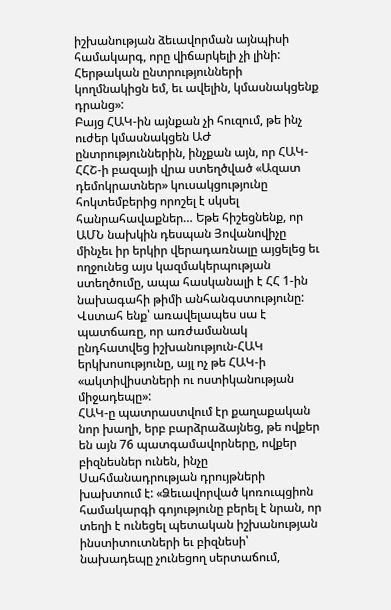իշխանության ձեւավորման այնպիսի համակարգ, որը վիճարկելի չի լինի: Հերթական ընտրությունների կողմնակիցն եմ, եւ ավելին, կմասնակցենք դրանց»:
Բայց ՀԱԿ-ին այնքան չի հուզում, թե ինչ ուժեր կմասնակցեն ԱԺ ընտրություններին, ինչքան այն, որ ՀԱԿ-ՀՀՇ-ի բազայի վրա ստեղծված «Ազատ դեմոկրատներ» կուսակցությունը հոկտեմբերից որոշել է սկսել հանրահավաքներ… Եթե հիշեցնենք, որ ԱՄՆ նախկին դեսպան Յովանովիչը մինչեւ իր երկիր վերադառնալը այցելեց եւ ողջունեց այս կազմակերպության ստեղծումը, ապա հասկանալի է ՀՀ 1-ին նախագահի թիմի անհանգստությունը: Վստահ ենք՝ առավելապես սա է պատճառը, որ առժամանակ ընդհատվեց իշխանություն-ՀԱԿ երկխոսությունը, այլ ոչ թե ՀԱԿ-ի «ակտիվիստների ու ոստիկանության միջադեպը»:
ՀԱԿ-ը պատրաստվում էր քաղաքական նոր խաղի, երբ բարձրաձայնեց, թե ովքեր են այն 76 պատգամավորները, ովքեր բիզնեսներ ունեն, ինչը Սահմանադրության դրույթների խախտում է: «Ձեւավորված կոռուպցիոն համակարգի գոյությունը բերել է նրան, որ տեղի է ունեցել պետական իշխանության ինստիտուտների եւ բիզնեսի՝ նախադեպը չունեցող սերտաճում,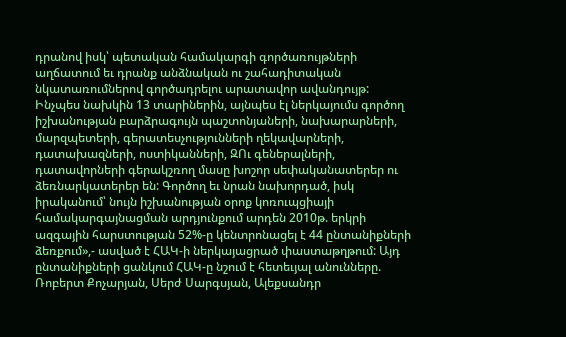դրանով իսկ՝ պետական համակարգի գործառույթների աղճատում եւ դրանք անձնական ու շահադիտական նկատառումներով գործադրելու արատավոր ավանդույթ: Ինչպես նախկին 13 տարիներին, այնպես էլ ներկայումս գործող իշխանության բարձրագույն պաշտոնյաների, նախարարների, մարզպետերի, գերատեսչությունների ղեկավարների, դատախազների, ոստիկանների, ԶՈւ գեներալների, դատավորների գերակշռող մասը խոշոր սեփականատերեր ու ձեռնարկատերեր են: Գործող եւ նրան նախորդած, իսկ իրականում՝ նույն իշխանության օրոք կոռուպցիայի համակարգայնացման արդյունքում արդեն 2010թ. երկրի ազգային հարստության 52%-ը կենտրոնացել է 44 ընտանիքների ձեռքում»,- ասված է ՀԱԿ-ի ներկայացրած փաստաթղթում: Այդ ընտանիքների ցանկում ՀԱԿ-ը նշում է հետեւյալ անունները. Ռոբերտ Քոչարյան, Սերժ Սարգսյան, Ալեքսանդր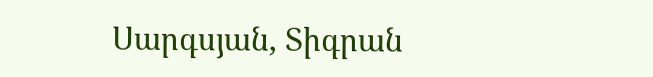Սարգսյան, Տիգրան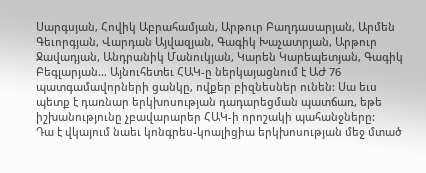Սարգսյան, Հովիկ Աբրահամյան, Արթուր Բաղդասարյան, Արմեն Գեւորգյան, Վարդան Այվազյան, Գագիկ Խաչատրյան, Արթուր Ջավադյան, Անդրանիկ Մանուկյան, Կարեն Կարեպետյան, Գագիկ Բեգլարյան… Այնուհետեւ ՀԱԿ-ը ներկայացնում է ԱԺ 76 պատգամավորների ցանկը, ովքեր բիզնեսներ ունեն: Սա եւս պետք է դառնար երկխոսության դադարեցման պատճառ, եթե իշխանությունը չբավարարեր ՀԱԿ-ի որոշակի պահանջները:
Դա է վկայում նաեւ կոնգրես-կոալիցիա երկխոսության մեջ մտած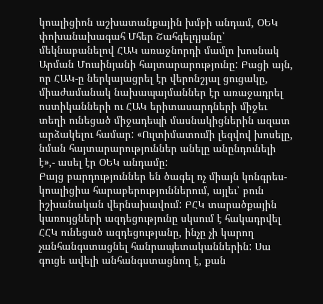կոալիցիոն աշխատանքային խմբի անդամ, ՕԵԿ փոխանախագահ Մհեր Շահգելդյանը՝ մեկնաբանելով ՀԱԿ առաջնորդի մամլո խոսնակ Արման Մուսինյանի հայտարարությունը: Բացի այն, որ ՀԱԿ-ը ներկայացրել էր վերոնշյալ ցուցակը, միաժամանակ նախապայմաններ էր առաջադրել ոստիկանների ու ՀԱԿ երիտասարդների միջեւ տեղի ունեցած միջադեպի մասնակիցներին ազատ արձակելու համար: «Ուլտիմատումի լեզվով խոսելը, նման հայտարարություններ անելը անընդունելի է»,- ասել էր ՕԵԿ անդամը:
Բայց բարդություններ են ծագել ոչ միայն կոնգրես-կոալիցիա հարաբերություններում, այլեւ՝ բուն իշխանական վերնախավում: ԲՀԿ տարածքային կառույցների ազդեցությունը սկսում է հակադրվել ՀՀԿ ունեցած ազդեցությանը, ինչը չի կարող չանհանգստացնել հանրապետականներին: Սա գուցե ավելի անհանգստացնող է, քան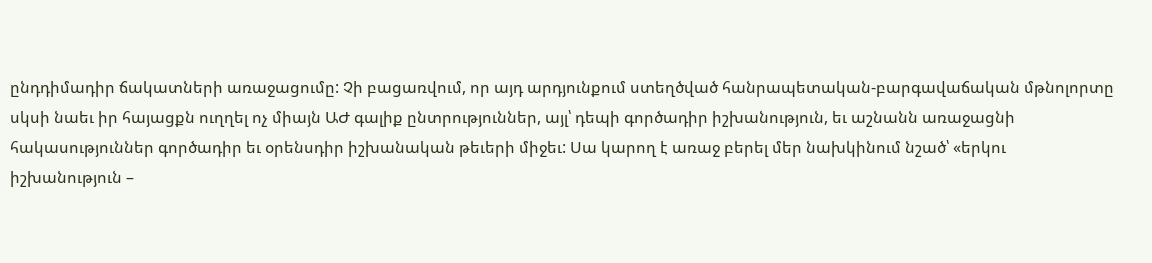ընդդիմադիր ճակատների առաջացումը: Չի բացառվում, որ այդ արդյունքում ստեղծված հանրապետական-բարգավաճական մթնոլորտը սկսի նաեւ իր հայացքն ուղղել ոչ միայն ԱԺ գալիք ընտրություններ, այլ՝ դեպի գործադիր իշխանություն, եւ աշնանն առաջացնի հակասություններ գործադիր եւ օրենսդիր իշխանական թեւերի միջեւ: Սա կարող է առաջ բերել մեր նախկինում նշած՝ «երկու իշխանություն –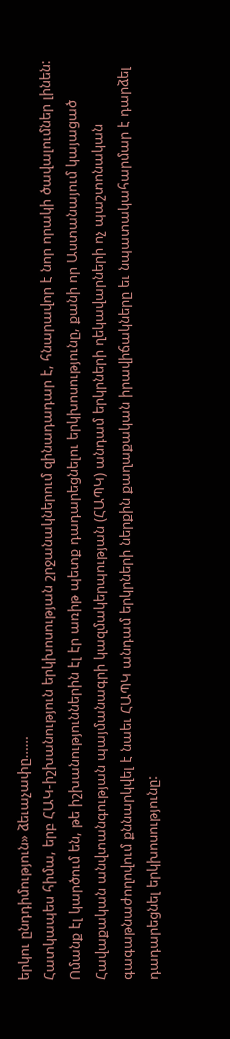երկու ընդդիմություն» ձեւաչափը……
Հատկապես հիմա, երբ ՀԱԿ-իշխանություն երկխոսության շրջանակներում զինադադար է, հնարավոր է նոր որակի ծավալումներ լինեն:
Ոմանք էլ կարծում են, թե իշխանություններին էլ էր առիթ պետք դադարեցնելու երկխոսությունը, քանի որ Աստանայում կայացած Հավաքական անվտանգության պայմանագրի կազմակերպության (ՀԱՊԿ) անդամ երկրների ղեկավարների ոչ պաշտոնական գագաթնաժողովում քննարկվել է նաեւ ՀԱՊԿ անդամ երկրների ներքին քաղաքական իրավիճակները եւ նպատակահարմար է դարձել դադարեցնել երկխոսությունը: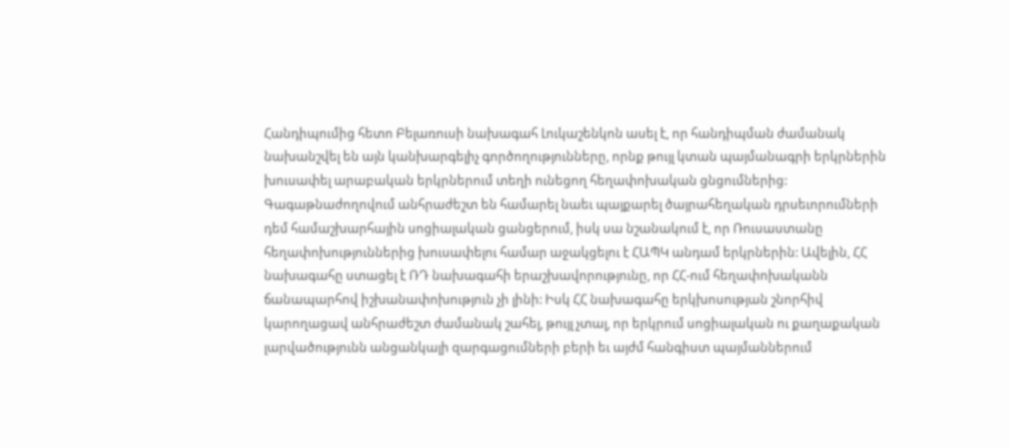Հանդիպումից հետո Բելառուսի նախագահ Լուկաշենկոն ասել է, որ հանդիպման ժամանակ նախանշվել են այն կանխարգելիչ գործողությունները, որնք թույլ կտան պայմանագրի երկրներին խուսափել արաբական երկրներում տեղի ունեցող հեղափոխական ցնցումներից: Գագաթնաժողովում անհրաժեշտ են համարել նաեւ պայքարել ծայրահեղական դրսեւորումների դեմ համաշխարհային սոցիալական ցանցերում, իսկ սա նշանակում է, որ Ռուսաստանը հեղափոխություններից խուսափելու համար աջակցելու է ՀԱՊԿ անդամ երկրներին: Ավելին, ՀՀ նախագահը ստացել է ՌԴ նախագահի երաշխավորությունը, որ ՀՀ-ում հեղափոխականն ճանապարհով իշխանափոխություն չի լինի: Իսկ ՀՀ նախագահը երկխոսության շնորհիվ կարողացավ անհրաժեշտ ժամանակ շահել, թույլ չտալ, որ երկրում սոցիալական ու քաղաքական լարվածությունն անցանկալի զարգացումների բերի եւ այժմ հանգիստ պայմաններում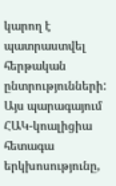կարող է պատրաստվել հերթական ընտրությունների: Այս պարագայում ՀԱԿ-կոալիցիա հետագա երկխոսությունը,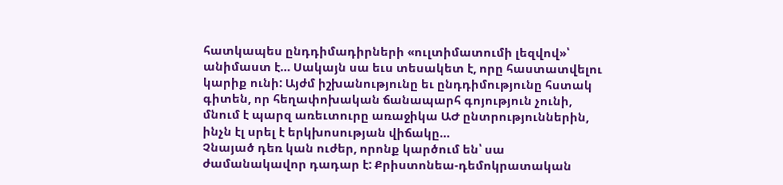հատկապես ընդդիմադիրների «ուլտիմատումի լեզվով»՝ անիմաստ է… Սակայն սա եւս տեսակետ է, որը հաստատվելու կարիք ունի: Այժմ իշխանությունը եւ ընդդիմությունը հստակ գիտեն, որ հեղափոխական ճանապարհ գոյություն չունի, մնում է պարզ առեւտուրը առաջիկա ԱԺ ընտրություններին, ինչն էլ սրել է երկխոսության վիճակը…
Չնայած դեռ կան ուժեր, որոնք կարծում են՝ սա ժամանակավոր դադար է: Քրիստոնեա-դեմոկրատական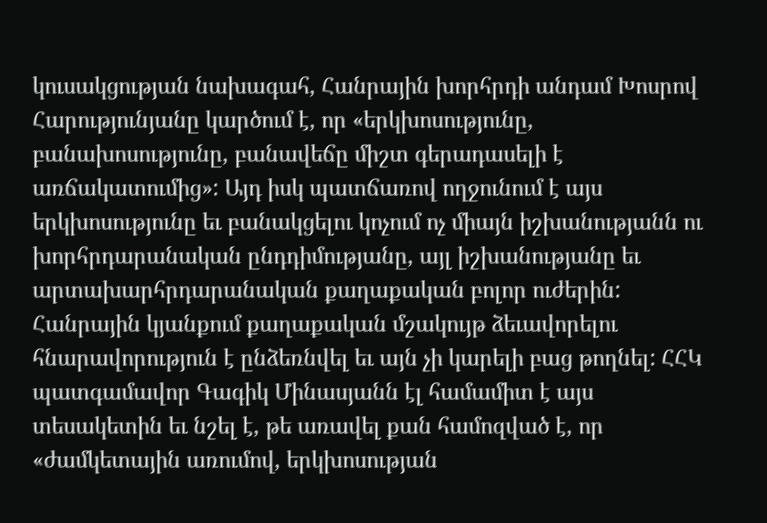կուսակցության նախագահ, Հանրային խորհրդի անդամ Խոսրով Հարությունյանը կարծում է, որ «երկխոսությունը, բանախոսությունը, բանավեճը միշտ գերադասելի է առճակատումից»: Այդ իսկ պատճառով ողջունում է այս երկխոսությունը եւ բանակցելու կոչում ոչ միայն իշխանությանն ու խորհրդարանական ընդդիմությանը, այլ իշխանությանը եւ արտախարհրդարանական քաղաքական բոլոր ուժերին: Հանրային կյանքում քաղաքական մշակույթ ձեւավորելու հնարավորություն է ընձեռնվել եւ այն չի կարելի բաց թողնել: ՀՀԿ պատգամավոր Գագիկ Մինասյանն էլ համամիտ է այս տեսակետին եւ նշել է, թե առավել քան համոզված է, որ «ժամկետային առումով, երկխոսության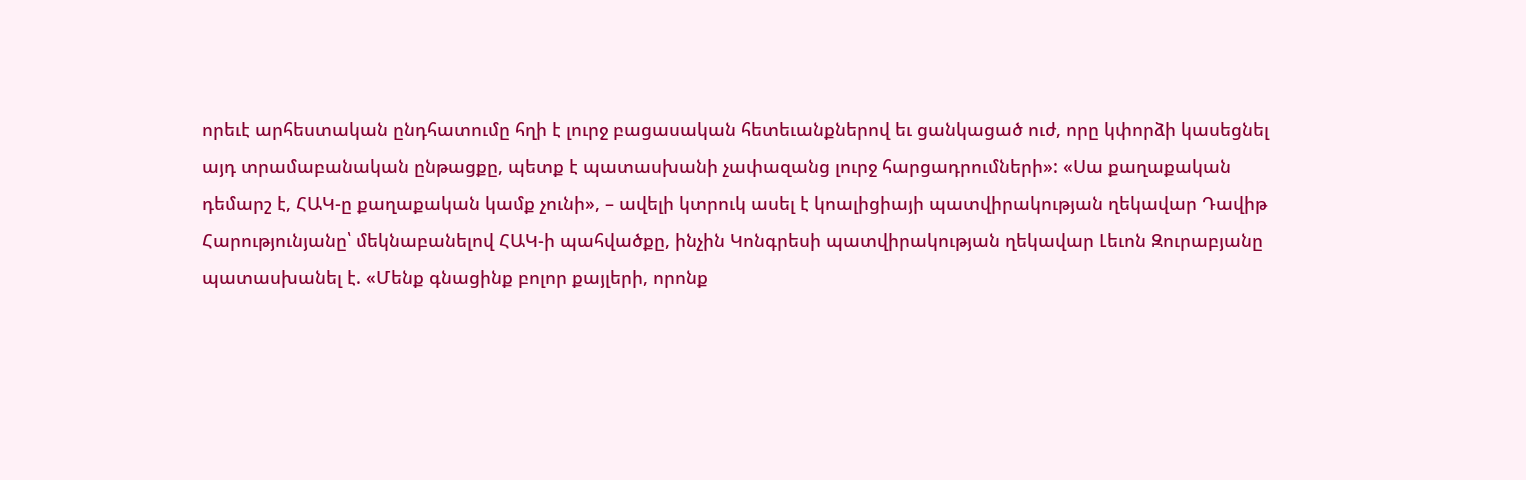որեւէ արհեստական ընդհատումը հղի է լուրջ բացասական հետեւանքներով եւ ցանկացած ուժ, որը կփորձի կասեցնել այդ տրամաբանական ընթացքը, պետք է պատասխանի չափազանց լուրջ հարցադրումների»: «Սա քաղաքական դեմարշ է, ՀԱԿ-ը քաղաքական կամք չունի», – ավելի կտրուկ ասել է կոալիցիայի պատվիրակության ղեկավար Դավիթ Հարությունյանը՝ մեկնաբանելով ՀԱԿ-ի պահվածքը, ինչին Կոնգրեսի պատվիրակության ղեկավար Լեւոն Զուրաբյանը պատասխանել է. «Մենք գնացինք բոլոր քայլերի, որոնք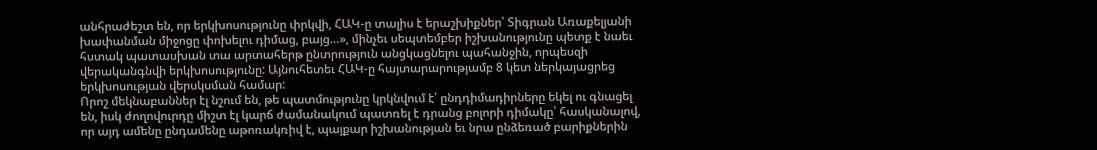անհրաժեշտ են, որ երկխոսությունը փրկվի, ՀԱԿ-ը տալիս է երաշխիքներ՝ Տիգրան Առաքելյանի խափանման միջոցը փոխելու դիմաց, բայց…», մինչեւ սեպտեմբեր իշխանությունը պետք է նաեւ հստակ պատասխան տա արտահերթ ընտրություն անցկացնելու պահանջին, որպեսզի վերականգնվի երկխոսությունը: Այնուհետեւ ՀԱԿ-ը հայտարարությամբ 8 կետ ներկայացրեց երկխոսության վերսկսման համար:
Որոշ մեկնաբաններ էլ նշում են, թե պատմությունը կրկնվում է՝ ընդդիմադիրները եկել ու գնացել են, իսկ ժողովուրդը միշտ էլ կարճ ժամանակում պատռել է դրանց բոլորի դիմակը՝ հասկանալով, որ այդ ամենը ընդամենը աթոռակռիվ է, պայքար իշխանության եւ նրա ընձեռած բարիքներին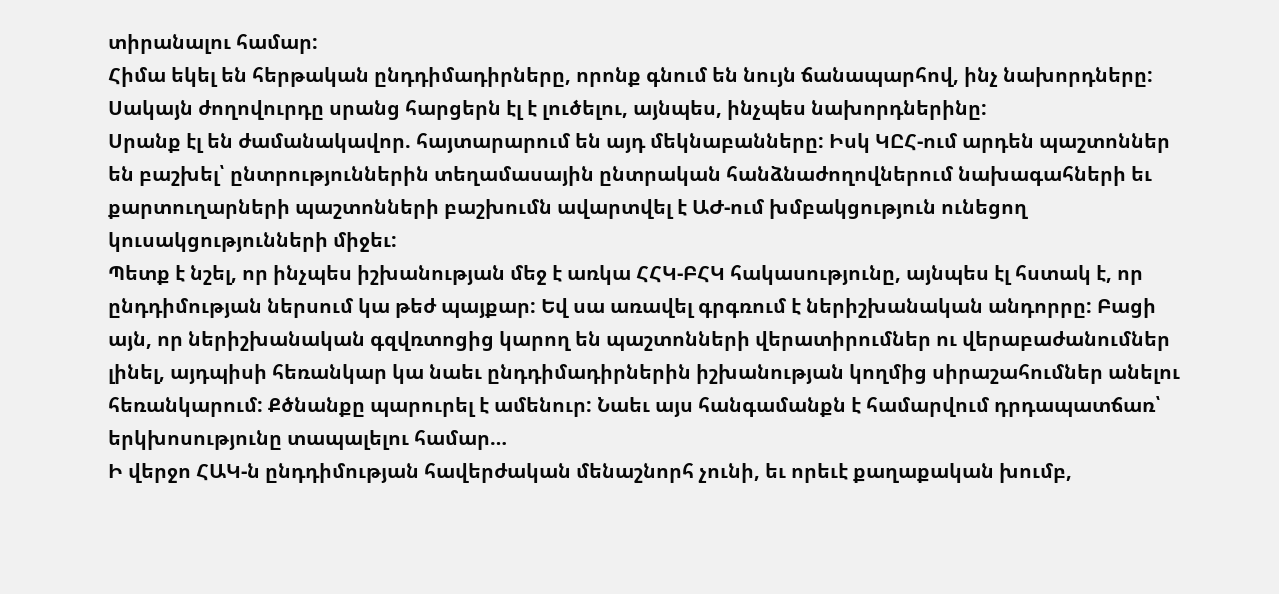տիրանալու համար:
Հիմա եկել են հերթական ընդդիմադիրները, որոնք գնում են նույն ճանապարհով, ինչ նախորդները: Սակայն ժողովուրդը սրանց հարցերն էլ է լուծելու, այնպես, ինչպես նախորդներինը:
Սրանք էլ են ժամանակավոր. հայտարարում են այդ մեկնաբանները: Իսկ ԿԸՀ-ում արդեն պաշտոններ են բաշխել՝ ընտրություններին տեղամասային ընտրական հանձնաժողովներում նախագահների եւ քարտուղարների պաշտոնների բաշխումն ավարտվել է ԱԺ-ում խմբակցություն ունեցող կուսակցությունների միջեւ:
Պետք է նշել, որ ինչպես իշխանության մեջ է առկա ՀՀԿ-ԲՀԿ հակասությունը, այնպես էլ հստակ է, որ ընդդիմության ներսում կա թեժ պայքար: Եվ սա առավել գրգռում է ներիշխանական անդորրը: Բացի այն, որ ներիշխանական գզվռտոցից կարող են պաշտոնների վերատիրումներ ու վերաբաժանումներ լինել, այդպիսի հեռանկար կա նաեւ ընդդիմադիրներին իշխանության կողմից սիրաշահումներ անելու հեռանկարում: Քծնանքը պարուրել է ամենուր: Նաեւ այս հանգամանքն է համարվում դրդապատճառ՝ երկխոսությունը տապալելու համար…
Ի վերջո ՀԱԿ-ն ընդդիմության հավերժական մենաշնորհ չունի, եւ որեւէ քաղաքական խումբ,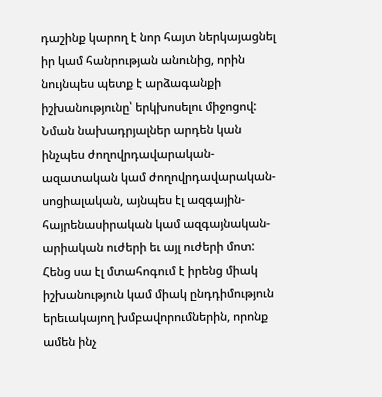դաշինք կարող է նոր հայտ ներկայացնել իր կամ հանրության անունից, որին նույնպես պետք է արձագանքի իշխանությունը՝ երկխոսելու միջոցով:
Նման նախադրյալներ արդեն կան ինչպես ժողովրդավարական-ազատական կամ ժողովրդավարական-սոցիալական, այնպես էլ ազգային-հայրենասիրական կամ ազգայնական-արիական ուժերի եւ այլ ուժերի մոտ:
Հենց սա էլ մտահոգում է իրենց միակ իշխանություն կամ միակ ընդդիմություն երեւակայող խմբավորումներին, որոնք ամեն ինչ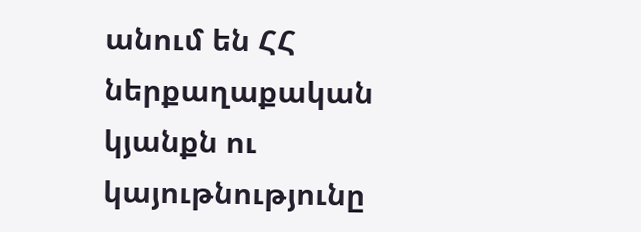անում են ՀՀ ներքաղաքական կյանքն ու կայութնությունը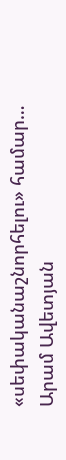«սեփականաշնորհելու» համար…
Արամ Ավետյան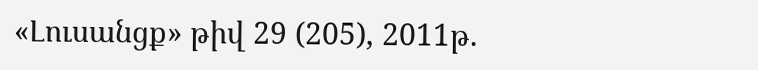«Լուսանցք» թիվ 29 (205), 2011թ.